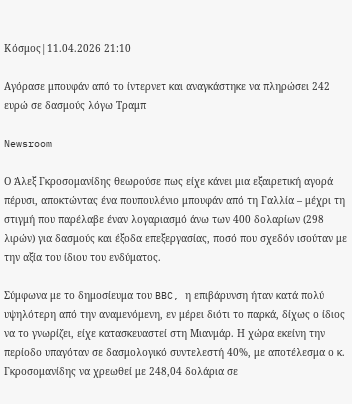Κόσμος|11.04.2026 21:10

Αγόρασε μπουφάν από το ίντερνετ και αναγκάστηκε να πληρώσει 242 ευρώ σε δασμούς λόγω Τραμπ

Newsroom

Ο Άλεξ Γκροσομανίδης θεωρούσε πως είχε κάνει μια εξαιρετική αγορά πέρυσι, αποκτώντας ένα πουπουλένιο μπουφάν από τη Γαλλία – μέχρι τη στιγμή που παρέλαβε έναν λογαριασμό άνω των 400 δολαρίων (298 λιρών) για δασμούς και έξοδα επεξεργασίας, ποσό που σχεδόν ισούταν με την αξία του ίδιου του ενδύματος.

Σύμφωνα με το δημοσίευμα του BBC, η επιβάρυνση ήταν κατά πολύ υψηλότερη από την αναμενόμενη, εν μέρει διότι το παρκά, δίχως ο ίδιος να το γνωρίζει, είχε κατασκευαστεί στη Μιανμάρ. Η χώρα εκείνη την περίοδο υπαγόταν σε δασμολογικό συντελεστή 40%, με αποτέλεσμα ο κ. Γκροσομανίδης να χρεωθεί με 248,04 δολάρια σε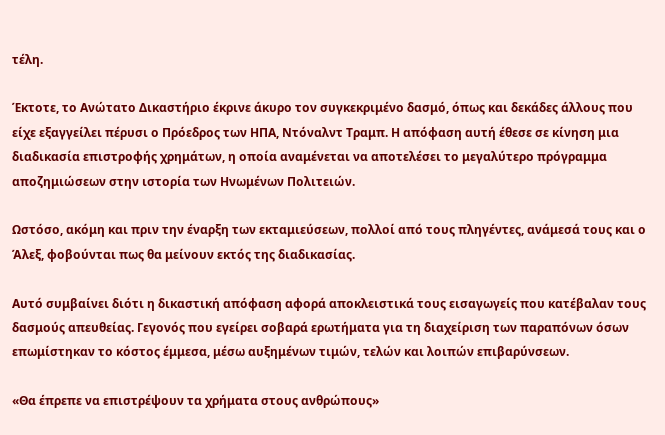τέλη.

Έκτοτε, το Ανώτατο Δικαστήριο έκρινε άκυρο τον συγκεκριμένο δασμό, όπως και δεκάδες άλλους που είχε εξαγγείλει πέρυσι ο Πρόεδρος των ΗΠΑ, Ντόναλντ Τραμπ. Η απόφαση αυτή έθεσε σε κίνηση μια διαδικασία επιστροφής χρημάτων, η οποία αναμένεται να αποτελέσει το μεγαλύτερο πρόγραμμα αποζημιώσεων στην ιστορία των Ηνωμένων Πολιτειών.

Ωστόσο, ακόμη και πριν την έναρξη των εκταμιεύσεων, πολλοί από τους πληγέντες, ανάμεσά τους και ο Άλεξ, φοβούνται πως θα μείνουν εκτός της διαδικασίας.

Αυτό συμβαίνει διότι η δικαστική απόφαση αφορά αποκλειστικά τους εισαγωγείς που κατέβαλαν τους δασμούς απευθείας. Γεγονός που εγείρει σοβαρά ερωτήματα για τη διαχείριση των παραπόνων όσων επωμίστηκαν το κόστος έμμεσα, μέσω αυξημένων τιμών, τελών και λοιπών επιβαρύνσεων.

«Θα έπρεπε να επιστρέψουν τα χρήματα στους ανθρώπους»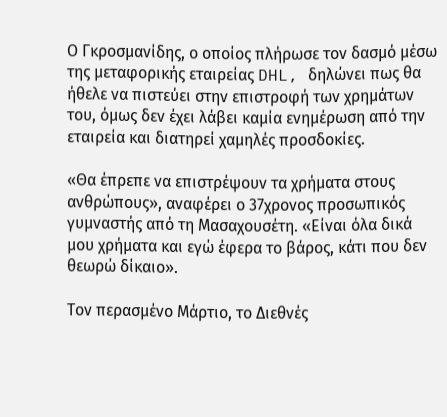Ο Γκροσμανίδης, ο οποίος πλήρωσε τον δασμό μέσω της μεταφορικής εταιρείας DHL, δηλώνει πως θα ήθελε να πιστεύει στην επιστροφή των χρημάτων του, όμως δεν έχει λάβει καμία ενημέρωση από την εταιρεία και διατηρεί χαμηλές προσδοκίες.

«Θα έπρεπε να επιστρέψουν τα χρήματα στους ανθρώπους», αναφέρει ο 37χρονος προσωπικός γυμναστής από τη Μασαχουσέτη. «Είναι όλα δικά μου χρήματα και εγώ έφερα το βάρος, κάτι που δεν θεωρώ δίκαιο».

Τον περασμένο Μάρτιο, το Διεθνές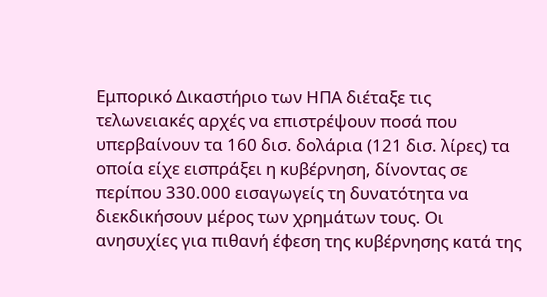Εμπορικό Δικαστήριο των ΗΠΑ διέταξε τις τελωνειακές αρχές να επιστρέψουν ποσά που υπερβαίνουν τα 160 δισ. δολάρια (121 δισ. λίρες) τα οποία είχε εισπράξει η κυβέρνηση, δίνοντας σε περίπου 330.000 εισαγωγείς τη δυνατότητα να διεκδικήσουν μέρος των χρημάτων τους. Οι ανησυχίες για πιθανή έφεση της κυβέρνησης κατά της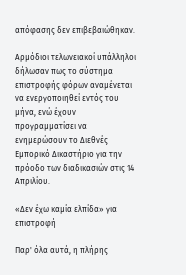απόφασης δεν επιβεβαιώθηκαν.

Αρμόδιοι τελωνειακοί υπάλληλοι δήλωσαν πως το σύστημα επιστροφής φόρων αναμένεται να ενεργοποιηθεί εντός του μήνα, ενώ έχουν προγραμματίσει να ενημερώσουν το Διεθνές Εμπορικό Δικαστήριο για την πρόοδο των διαδικασιών στις 14 Απριλίου.

«Δεν έχω καμία ελπίδα» για επιστροφή

Παρ' όλα αυτά, η πλήρης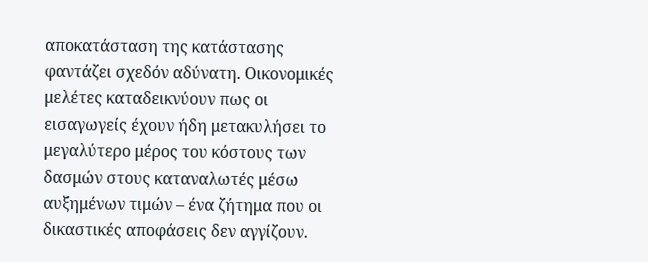αποκατάσταση της κατάστασης φαντάζει σχεδόν αδύνατη. Οικονομικές μελέτες καταδεικνύουν πως οι εισαγωγείς έχουν ήδη μετακυλήσει το μεγαλύτερο μέρος του κόστους των δασμών στους καταναλωτές μέσω αυξημένων τιμών – ένα ζήτημα που οι δικαστικές αποφάσεις δεν αγγίζουν.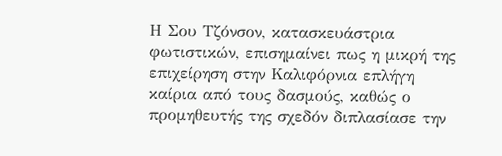Η Σου Τζόνσον, κατασκευάστρια φωτιστικών, επισημαίνει πως η μικρή της επιχείρηση στην Καλιφόρνια επλήγη καίρια από τους δασμούς, καθώς ο προμηθευτής της σχεδόν διπλασίασε την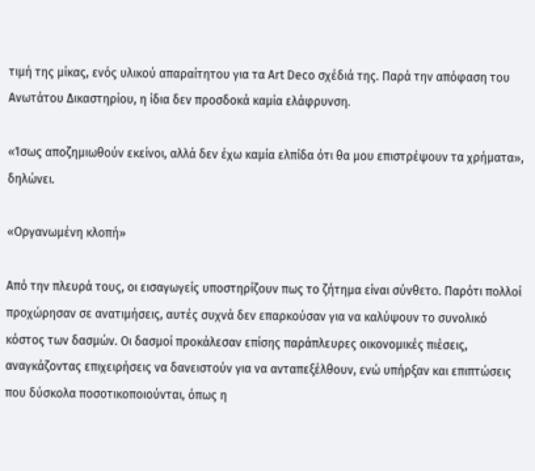τιμή της μίκας, ενός υλικού απαραίτητου για τα Art Deco σχέδιά της. Παρά την απόφαση του Ανωτάτου Δικαστηρίου, η ίδια δεν προσδοκά καμία ελάφρυνση.

«Ίσως αποζημιωθούν εκείνοι, αλλά δεν έχω καμία ελπίδα ότι θα μου επιστρέψουν τα χρήματα», δηλώνει.

«Οργανωμένη κλοπή»

Από την πλευρά τους, οι εισαγωγείς υποστηρίζουν πως το ζήτημα είναι σύνθετο. Παρότι πολλοί προχώρησαν σε ανατιμήσεις, αυτές συχνά δεν επαρκούσαν για να καλύψουν το συνολικό κόστος των δασμών. Οι δασμοί προκάλεσαν επίσης παράπλευρες οικονομικές πιέσεις, αναγκάζοντας επιχειρήσεις να δανειστούν για να ανταπεξέλθουν, ενώ υπήρξαν και επιπτώσεις που δύσκολα ποσοτικοποιούνται, όπως η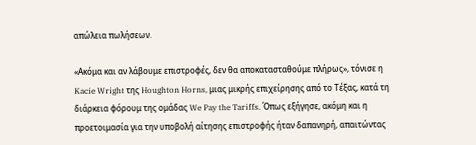απώλεια πωλήσεων.

«Ακόμα και αν λάβουμε επιστροφές, δεν θα αποκατασταθούμε πλήρως», τόνισε η Kacie Wright της Houghton Horns, μιας μικρής επιχείρησης από το Τέξας, κατά τη διάρκεια φόρουμ της ομάδας We Pay the Tariffs. Όπως εξήγησε, ακόμη και η προετοιμασία για την υποβολή αίτησης επιστροφής ήταν δαπανηρή, απαιτώντας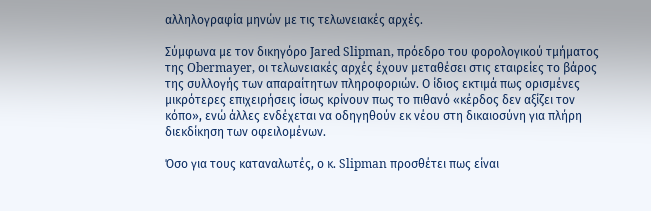αλληλογραφία μηνών με τις τελωνειακές αρχές.

Σύμφωνα με τον δικηγόρο Jared Slipman, πρόεδρο του φορολογικού τμήματος της Obermayer, οι τελωνειακές αρχές έχουν μεταθέσει στις εταιρείες το βάρος της συλλογής των απαραίτητων πληροφοριών. Ο ίδιος εκτιμά πως ορισμένες μικρότερες επιχειρήσεις ίσως κρίνουν πως το πιθανό «κέρδος δεν αξίζει τον κόπο», ενώ άλλες ενδέχεται να οδηγηθούν εκ νέου στη δικαιοσύνη για πλήρη διεκδίκηση των οφειλομένων.

Όσο για τους καταναλωτές, ο κ. Slipman προσθέτει πως είναι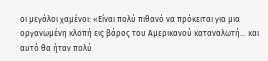οι μεγάλοι χαμένοι: «Είναι πολύ πιθανό να πρόκειται για μια οργανωμένη κλοπή εις βάρος του Αμερικανού καταναλωτή... και αυτό θα ήταν πολύ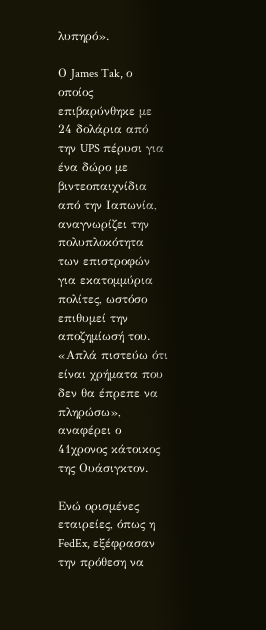λυπηρό».

Ο James Tak, ο οποίος επιβαρύνθηκε με 24 δολάρια από την UPS πέρυσι για ένα δώρο με βιντεοπαιχνίδια από την Ιαπωνία, αναγνωρίζει την πολυπλοκότητα των επιστροφών για εκατομμύρια πολίτες, ωστόσο επιθυμεί την αποζημίωσή του. «Απλά πιστεύω ότι είναι χρήματα που δεν θα έπρεπε να πληρώσω», αναφέρει ο 41χρονος κάτοικος της Ουάσιγκτον.

Ενώ ορισμένες εταιρείες, όπως η FedEx, εξέφρασαν την πρόθεση να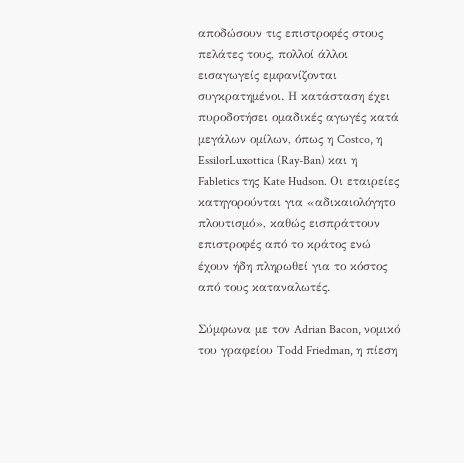αποδώσουν τις επιστροφές στους πελάτες τους, πολλοί άλλοι εισαγωγείς εμφανίζονται συγκρατημένοι. Η κατάσταση έχει πυροδοτήσει ομαδικές αγωγές κατά μεγάλων ομίλων, όπως η Costco, η EssilorLuxottica (Ray-Ban) και η Fabletics της Kate Hudson. Οι εταιρείες κατηγορούνται για «αδικαιολόγητο πλουτισμό», καθώς εισπράττουν επιστροφές από το κράτος ενώ έχουν ήδη πληρωθεί για το κόστος από τους καταναλωτές.

Σύμφωνα με τον Adrian Bacon, νομικό του γραφείου Todd Friedman, η πίεση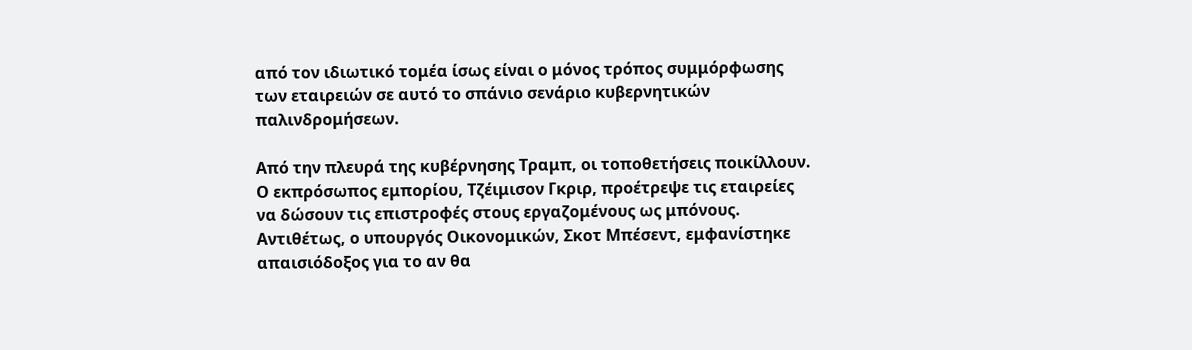από τον ιδιωτικό τομέα ίσως είναι ο μόνος τρόπος συμμόρφωσης των εταιρειών σε αυτό το σπάνιο σενάριο κυβερνητικών παλινδρομήσεων.

Από την πλευρά της κυβέρνησης Τραμπ, οι τοποθετήσεις ποικίλλουν. Ο εκπρόσωπος εμπορίου, Τζέιμισον Γκριρ, προέτρεψε τις εταιρείες να δώσουν τις επιστροφές στους εργαζομένους ως μπόνους. Αντιθέτως, ο υπουργός Οικονομικών, Σκοτ Μπέσεντ, εμφανίστηκε απαισιόδοξος για το αν θα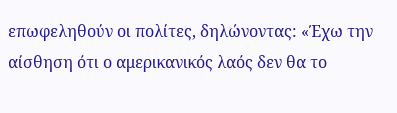επωφεληθούν οι πολίτες, δηλώνοντας: «Έχω την αίσθηση ότι ο αμερικανικός λαός δεν θα το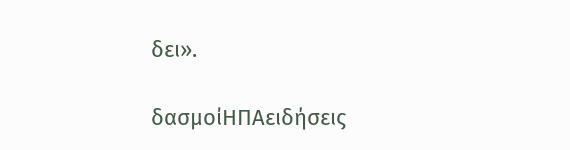δει».

δασμοίΗΠΑειδήσεις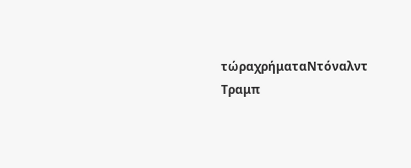τώραχρήματαΝτόναλντ Τραμπ